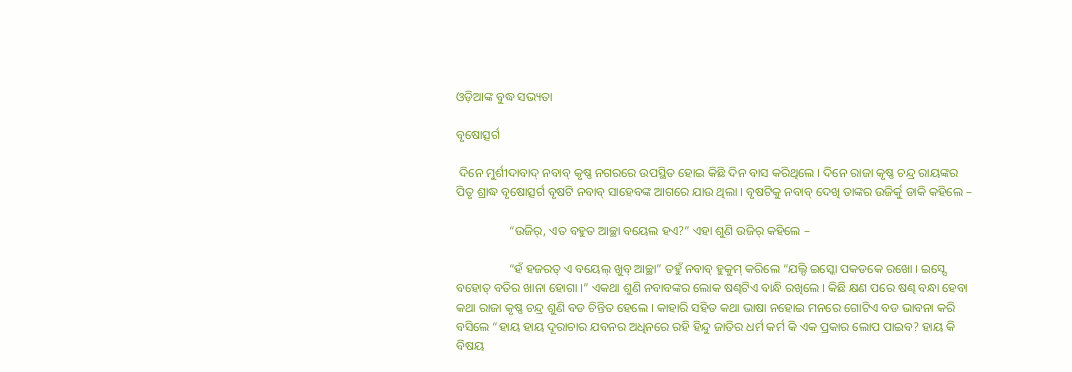ଓଡ଼ିଆଙ୍କ ବୁଦ୍ଧ ସଭ୍ୟତା

ବୃଷୋତ୍ସର୍ଗ

 ଦିନେ ମୁର୍ଶୀଦାବାଦ୍ ନବାବ୍ କୃଷ୍ଣ ନଗରରେ ଉପସ୍ଥିତ ହୋଇ କିଛି ଦିନ ବାସ କରିଥିଲେ । ଦିନେ ରାଜା କୃଷ୍ଣ ଚନ୍ଦ୍ର ରାୟଙ୍କର ପିତୃ ଶ୍ରାଦ୍ଧ ବୃଷୋତ୍ସର୍ଗ ବୃଷଟି ନବାବ୍ ସାହେବଙ୍କ ଆଗରେ ଯାଉ ଥିଲା । ବୃଷଟିକୁ ନବାବ୍ ଦେଖି ତାଙ୍କର ଉଜିର୍କୁ ଡାକି କହିଲେ –

                 “ଉଜିର୍, ଏତ ବହୁତ ଆଚ୍ଛା ବୟେଲ ହଏ?” ଏହା ଶୁଣି ଉଜିର୍ କହିଲେ –

                 “ହଁ ହଜରତ୍ ଏ ବୟେଲ୍ ଖୁବ୍ ଆଚ୍ଛା” ତହୁଁ ନବାବ୍ ହୁକୁମ୍ କରିଲେ “ଯଲ୍ଦି ଇସ୍କୋ ପକଡକେ ରଖୋ । ଇସ୍ସେ ବହୋତ୍ ବତିର ଖାନା ହୋଗା ।” ଏକଥା ଶୁଣି ନବାବଙ୍କର ଲୋକ ଷଣ୍ଢଟିଏ ବାନ୍ଧି ରଖିଲେ । କିଛି କ୍ଷଣ ପରେ ଷଣ୍ଢ ବନ୍ଧା ହେବା କଥା ରାଜା କୃଷ୍ଣ ଚନ୍ଦ୍ର ଶୁଣି ବଡ ଚିନ୍ତିତ ହେଲେ । କାହାରି ସହିତ କଥା ଭାଷା ନହୋଇ ମନରେ ଗୋଟିଏ ବଡ ଭାବନା କରି ବସିଲେ “ହାୟ ହାୟ ଦୂରାଚାର ଯବନର ଅଧିନରେ ରହି ହିନ୍ଦୁ ଜାତିର ଧର୍ମ କର୍ମ କି ଏକ ପ୍ରକାର ଲୋପ ପାଇବ? ହାୟ କି ବିଷୟ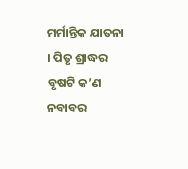ମର୍ମାନ୍ତିକ ଯାତନା । ପିତୃ ଶ୍ରାଦ୍ଧର ବୃଷଟି କ’ଣ ନବାବର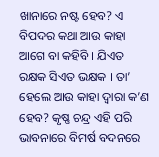ଖାନାରେ ନଷ୍ଟ ହେବ? ଏ ବିପଦର କଥା ଆଉ କାହା ଆଗେ ବା କହିବି । ଯିଏତ ରକ୍ଷକ ସିଏତ ଭକ୍ଷକ । ତା’ ହେଲେ ଆଉ କାହା ଦ୍ୱାରା କ’ଣ ହେବ? କୃଷ୍ଣ ଚନ୍ଦ୍ର ଏହି ପରି ଭାବନାରେ ବିମର୍ଷ ବଦନରେ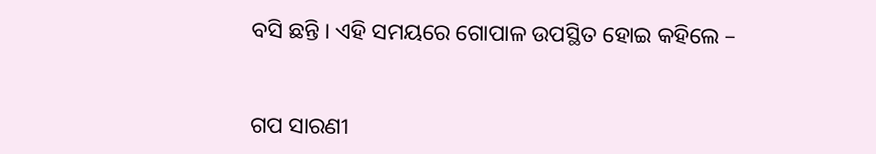ବସି ଛନ୍ତି । ଏହି ସମୟରେ ଗୋପାଳ ଉପସ୍ଥିତ ହୋଇ କହିଲେ –


ଗପ ସାରଣୀ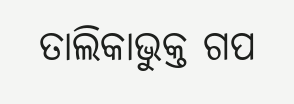ତାଲିକାଭୁକ୍ତ ଗପ